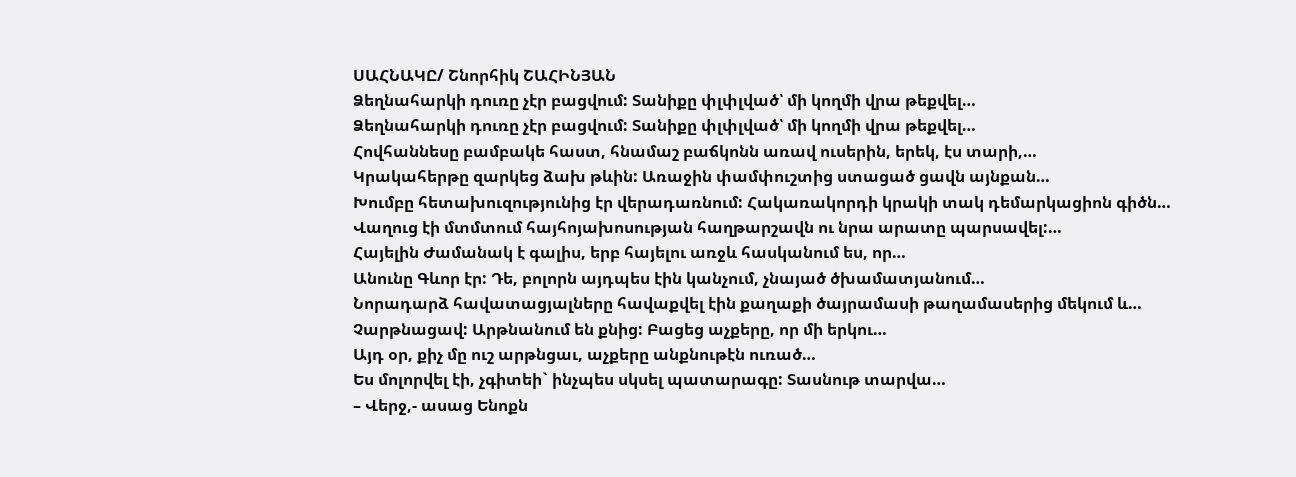ՍԱՀՆԱԿԸ/ Շնորհիկ ՇԱՀԻՆՅԱՆ
Ձեղնահարկի դուռը չէր բացվում: Տանիքը փլփլված՝ մի կողմի վրա թեքվել…
Ձեղնահարկի դուռը չէր բացվում: Տանիքը փլփլված՝ մի կողմի վրա թեքվել…
Հովհաննեսը բամբակե հաստ, հնամաշ բաճկոնն առավ ուսերին, երեկ, էս տարի,…
Կրակահերթը զարկեց ձախ թևին: Առաջին փամփուշտից ստացած ցավն այնքան…
Խումբը հետախուզությունից էր վերադառնում: Հակառակորդի կրակի տակ դեմարկացիոն գիծն…
Վաղուց էի մտմտում հայհոյախոսության հաղթարշավն ու նրա արատը պարսավել:…
Հայելին Ժամանակ է գալիս, երբ հայելու առջև հասկանում ես, որ…
Անունը Գևոր էր: Դե, բոլորն այդպես էին կանչում, չնայած ծխամատյանում…
Նորադարձ հավատացյալները հավաքվել էին քաղաքի ծայրամասի թաղամասերից մեկում և…
Չարթնացավ: Արթնանում են քնից: Բացեց աչքերը, որ մի երկու…
Այդ օր, քիչ մը ուշ արթնցաւ, աչքերը անքնութէն ուռած…
Ես մոլորվել էի, չգիտեի` ինչպես սկսել պատարագը: Տասնութ տարվա…
– Վերջ,- ասաց Ենոքն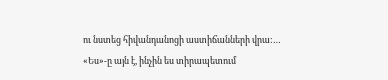ու նստեց հիվանդանոցի աստիճանների վրա:…
«Ես»-ը այն է, ինչին ես տիրապետում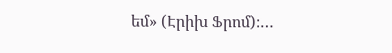եմ» (Էրիխ Ֆրոմ)։…